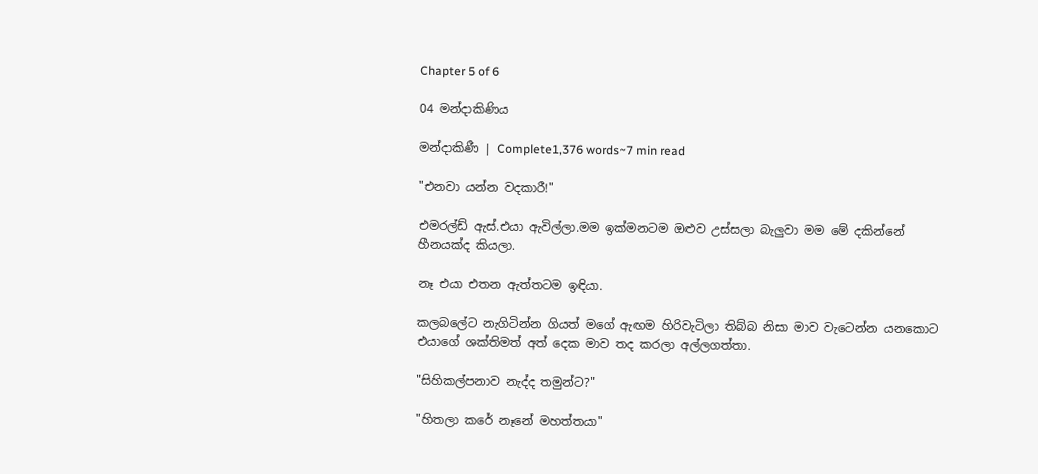Chapter 5 of 6

04 මන්දාකිණිය

මන්දාකිණී | Complete1,376 words~7 min read

"එනවා යන්න වදකාරී!"

එමරල්ඩ් ඇස්.එයා ඇවිල්ලා.මම ඉක්මනටම ඔළුව උස්සලා බැලුවා මම මේ දකින්නේ හීනයක්ද කියලා.

නෑ එයා එතන ඇත්තටම ඉඳියා.

කලබලේට නැගිටින්න ගියත් මගේ ඇඟම හිරිවැටිලා තිබ්බ නිසා මාව වැටෙන්න යනකොට එයාගේ ශක්තිමත් අත් දෙක මාව තද කරලා අල්ලගත්තා.

"සිහිකල්පනාව නැද්ද තමුන්ට?"

"හිතලා කරේ නෑනේ මහත්තයා"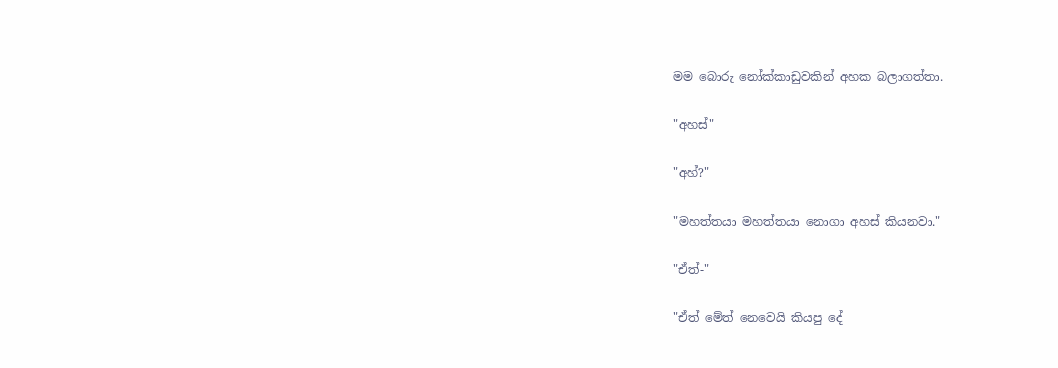මම බොරු නෝක්කාඩුවකින් අහක බලාගත්තා.

"අහස්"

"අහ්?"

"මහත්තයා මහත්තයා නොගා අහස් කියනවා."

"ඒත්-"

"ඒත් මේත් නෙවෙයි කියපු දේ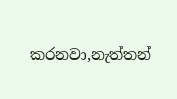කරනවා,නැත්තන්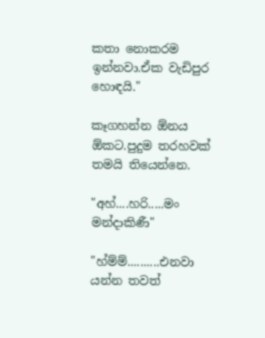කතා නොකරම ඉන්නවා.ඒක වැඩිපුර හොඳයි."

කෑගහන්න ඕනය ඕකට.පුදුම තරහවක් තමයි තියෙන්නෙ.

"අහ්....හරි.....මං මන්දාකිණී"

"හ්ම්ම්..........එනවා යන්න තවත්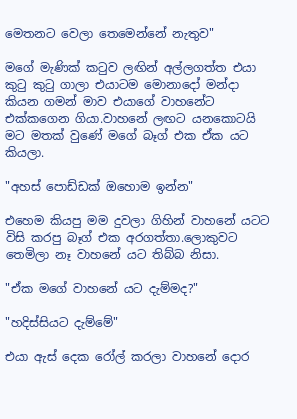මෙතනට වෙලා තෙමෙන්නේ නැතුව"

මගේ මැණික් කටුව ලඟින් අල්ලගත්ත එයා කුටු කුටු ගාලා එයාටම මොනාදෝ මන්දා කියන ගමන් මාව එයාගේ වාහනේට එක්කගෙන ගියා.වාහනේ ලඟට යනකොටයි මට මතක් වුණේ මගේ බෑග් එක ඒක යට කියලා.

"අහස් පොඩ්ඩක් ඔහොම ඉන්න"

එහෙම කියපු මම දුවලා ගිහින් වාහනේ යටට විසි කරපු බෑග් එක අරගත්තා.ලොකුවට තෙමිලා නෑ වාහනේ යට තිබ්බ නිසා.

"ඒක මගේ වාහනේ යට දැම්මද?"

"හදිස්සියට දැම්මේ"

එයා ඇස් දෙක රෝල් කරලා වාහනේ දොර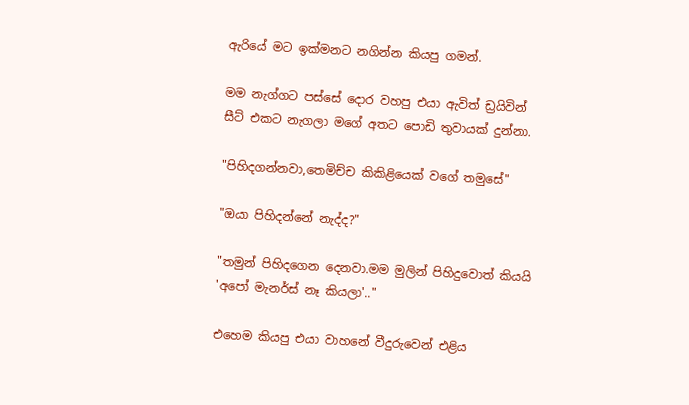ඇරියේ මට ඉක්මනට නගින්න කියපු ගමන්.

මම නැග්ගට පස්සේ දොර වහපු එයා ඇවිත් ඩ්‍රයිවින් සීට් එකට නැගලා මගේ අතට පොඩි තුවායක් දුන්නා.

"පිහිදගන්නවා,තෙමිච්ච කිකිළියෙක් වගේ තමුසේ"

"ඔයා පිහිදන්නේ නැද්ද?"

"තමුන් පිහිදගෙන දෙනවා.මම මුලින් පිහිදුවොත් කියයි 'අපෝ මැනර්ස් නෑ කියලා'.."

එහෙම කියපු එයා වාහනේ වීදුරුවෙන් එළිය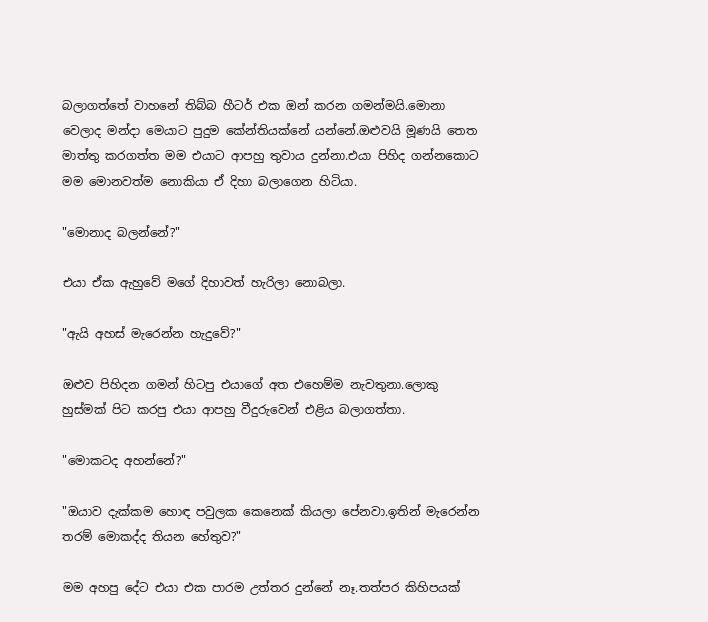බලාගත්තේ වාහනේ තිබ්බ හීටර් එක ඔන් කරන ගමන්මයි.මොනා වෙලාද මන්දා මෙයාට පුදුම කේන්තියක්නේ යන්නේ.ඔළුවයි මූණයි තෙත මාත්තු කරගත්ත මම එයාට ආපහු තුවාය දුන්නා.එයා පිහිද ගන්නකොට මම මොනවත්ම නොකියා ඒ දිහා බලාගෙන හිටියා.

"මොනාද බලන්නේ?"

එයා ඒක ඇහුවේ මගේ දිහාවත් හැරිලා නොබලා.

"ඇයි අහස් මැරෙන්න හැදුවේ?"

ඔළුව පිහිදන ගමන් හිටපු එයාගේ අත එහෙම්ම නැවතුනා.ලොකු හුස්මක් පිට කරපු එයා ආපහු වීදුරුවෙන් එළිය බලාගත්තා.

"මොකටද අහන්නේ?"

"ඔයාව දැක්කම හොඳ පවුලක කෙනෙක් කියලා පේනවා.ඉතින් මැරෙන්න තරම් මොකද්ද තියන හේතුව?"

මම අහපු දේට එයා එක පාරම උත්තර දුන්නේ නෑ.තත්පර කිහිපයක්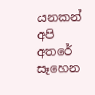යනකන් අපි අතරේ සෑහෙන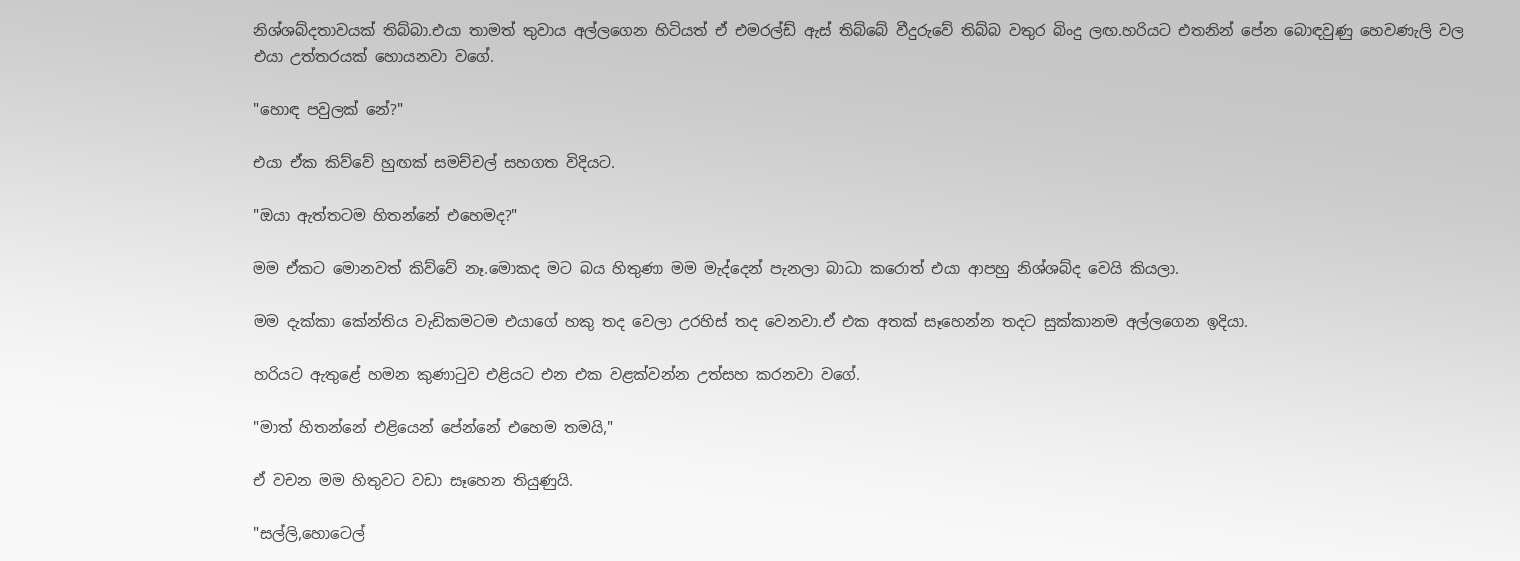නිශ්ශබ්දතාවයක් තිබ්බා.එයා තාමත් තුවාය අල්ලගෙන හිටියත් ඒ එමරල්ඩ් ඇස් තිබ්බේ වීදුරුවේ තිබ්බ වතුර බිංදු ලඟ.හරියට එතනින් පේන බොඳවුණු හෙවණැලි වල එයා උත්තරයක් හොයනවා වගේ.

"හොඳ පවුලක් නේ?"

එයා ඒක කිව්වේ හුඟක් සමච්චල් සහගත විදියට.

"ඔයා ඇත්තටම හිතන්නේ එහෙමද?"

මම ඒකට මොනවත් කිව්වේ නෑ.මොකද මට බය හිතුණා මම මැද්දෙන් පැනලා බාධා කරොත් එයා ආපහු නිශ්ශබ්ද වෙයි කියලා.

මම දැක්කා කේන්තිය වැඩිකමටම එයාගේ හකු තද වෙලා උරහිස් තද වෙනවා.ඒ එක අතක් සෑහෙන්න තදට සුක්කානම අල්ලගෙන ඉදියා.

හරියට ඇතුළේ හමන කුණාටුව එළියට එන එක වළක්වන්න උත්සහ කරනවා වගේ.

"මාත් හිතන්නේ එළියෙන් පේන්නේ එහෙම තමයි,"

ඒ වචන මම හිතුවට වඩා සෑහෙන තියුණුයි.

"සල්ලි,හොටෙල්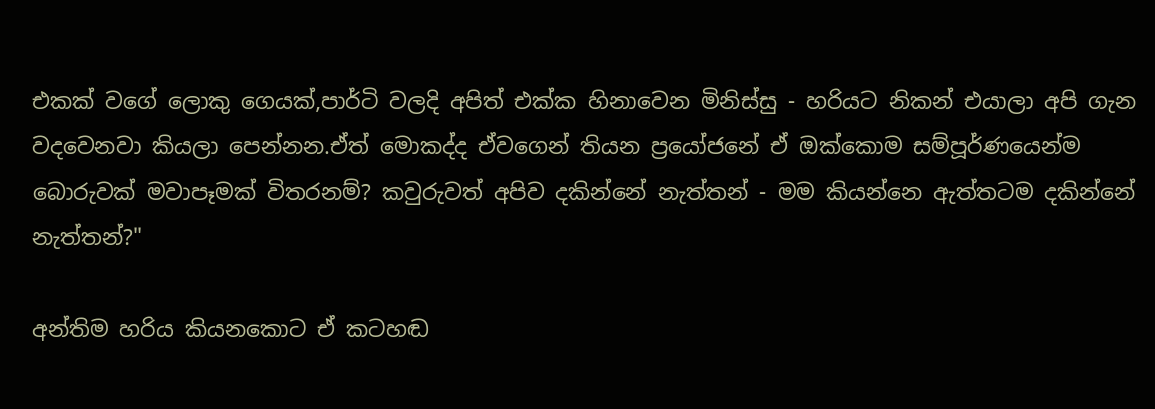එකක් වගේ ලොකු ගෙයක්,පාර්ටි වලදි අපිත් එක්ක හිනාවෙන මිනිස්සු - හරියට නිකන් එයාලා අපි ගැන වදවෙනවා කියලා පෙන්නන.ඒත් මොකද්ද ඒවගෙන් තියන ප්‍රයෝජනේ ඒ ඔක්කොම සම්පූර්ණයෙන්ම බොරුවක් මවාපෑමක් විතරනම්? කවුරුවත් අපිව දකින්නේ නැත්තන් - මම කියන්නෙ ඇත්තටම දකින්නේ නැත්තන්?"

අන්තිම හරිය කියනකොට ඒ කටහඬ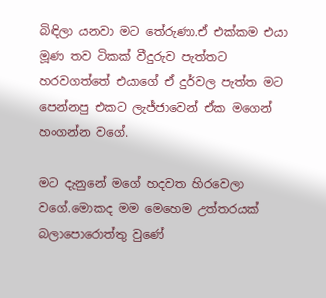බිඳිලා යනවා මට තේරුණා.ඒ එක්කම එයා මූණ තව ටිකක් වීදුරුව පැත්තට හරවගත්තේ එයාගේ ඒ දුර්වල පැත්ත මට පෙන්නපු එකට ලැජ්ජාවෙන් ඒක මගෙන් හංගන්න වගේ.

මට දැනුනේ මගේ හදවත හිරවෙලා වගේ.මොකද මම මෙහෙම උත්තරයක් බලාපොරොත්තු වුණේ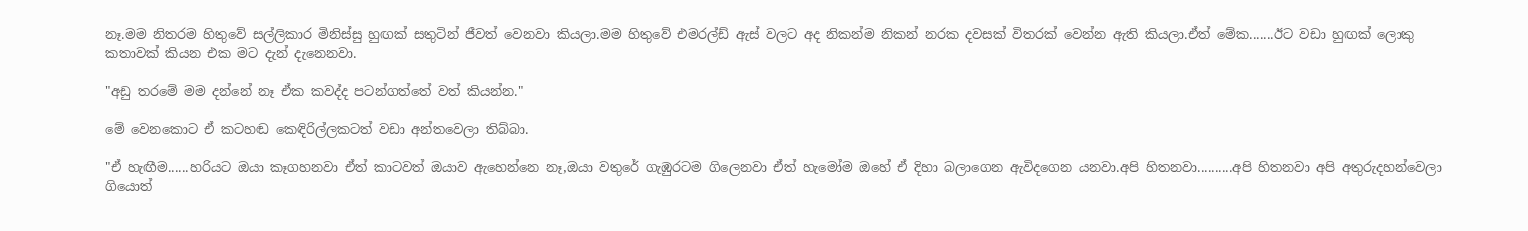නෑ.මම නිතරම හිතුවේ සල්ලිකාර මිනිස්සු හුඟක් සතුටින් ජීවත් වෙනවා කියලා.මම හිතුවේ එමරල්ඩ් ඇස් වලට අද නිකන්ම නිකන් නරක දවසක් විතරක් වෙන්න ඇති කියලා.ඒත් මේක.......ඊට වඩා හුඟක් ලොකු කතාවක් කියන එක මට දැන් දැනෙනවා.

"අඩු තරමේ මම දන්නේ නෑ ඒක කවද්ද පටන්ගත්තේ වත් කියන්න."

මේ වෙනකොට ඒ කටහඬ කෙඳිරිල්ලකටත් වඩා අන්තවෙලා තිබ්බා.

"ඒ හැඟීම......හරියට ඔයා කෑගහනවා ඒත් කාටවත් ඔයාව ඇහෙන්නෙ නෑ,ඔයා වතුරේ ගැඹුරටම ගිලෙනවා ඒත් හැමෝම ඔහේ ඒ දිහා බලාගෙන ඇවිදගෙන යනවා.අපි හිතනවා..........අපි හිතනවා අපි අතුරුදහන්වෙලා ගියොත්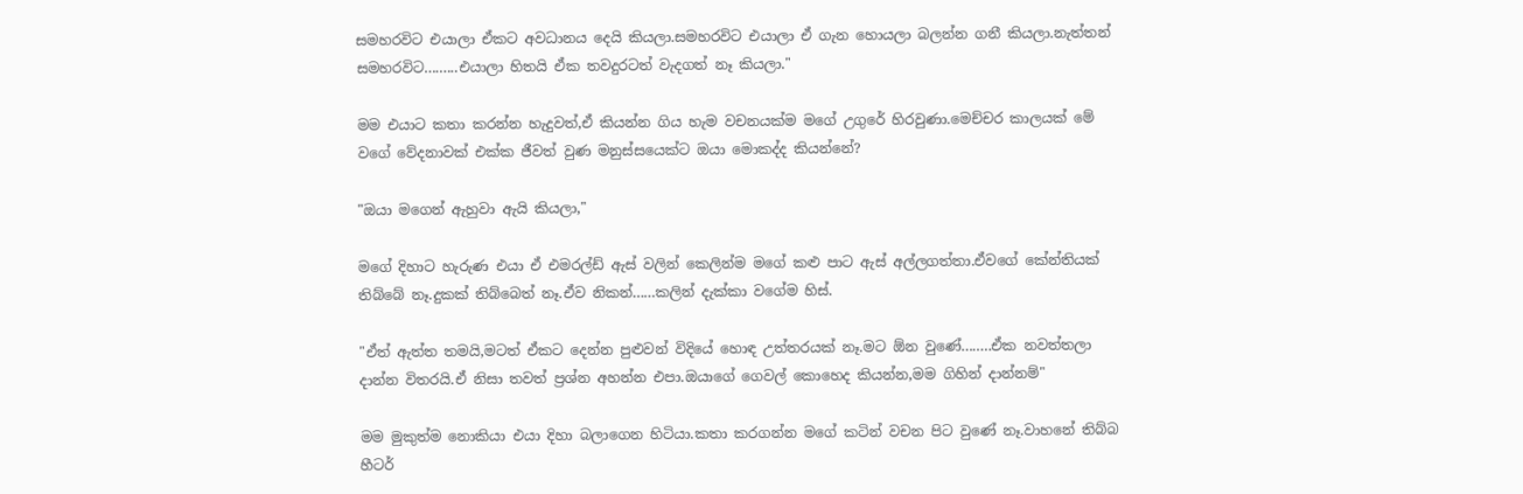සමහරවිට එයාලා ඒකට අවධානය දෙයි කියලා.සමහරවිට එයාලා ඒ ගැන හොයලා බලන්න ගනී කියලා.නැත්තන් සමහරවිට.........එයාලා හිතයි ඒක තවදුරටත් වැදගත් නෑ කියලා."

මම එයාට කතා කරන්න හැදුවත්,ඒ කියන්න ගිය හැම වචනයක්ම මගේ උගුරේ හිරවුණා.මෙච්චර කාලයක් මේ වගේ වේදනාවක් එක්ක ජීවත් වුණ මනුස්සයෙක්ට ඔයා මොකද්ද කියන්නේ?

"ඔයා මගෙන් ඇහුවා ඇයි කියලා,"

මගේ දිහාට හැරුණ එයා ඒ එමරල්ඩ් ඇස් වලින් කෙලින්ම මගේ කළු පාට ඇස් අල්ලගත්තා.ඒවගේ කේන්තියක් තිබ්බේ නෑ.දුකක් තිබ්බෙත් නෑ.ඒව නිකන්......කලින් දැක්කා වගේම හිස්.

"ඒත් ඇත්ත තමයි,මටත් ඒකට දෙන්න පුළුවන් විදියේ හොඳ උත්තරයක් නෑ.මට ඕන වුණේ........ඒක නවත්තලා දාන්න විතරයි.ඒ නිසා තවත් ප්‍රශ්න අහන්න එපා.ඔයාගේ ගෙවල් කොහෙද කියන්න,මම ගිහින් දාන්නම්"

මම මුකුත්ම නොකියා එයා දිහා බලාගෙන හිටියා.කතා කරගන්න මගේ කටින් වචන පිට වුණේ නෑ.වාහනේ තිබ්බ හීටර්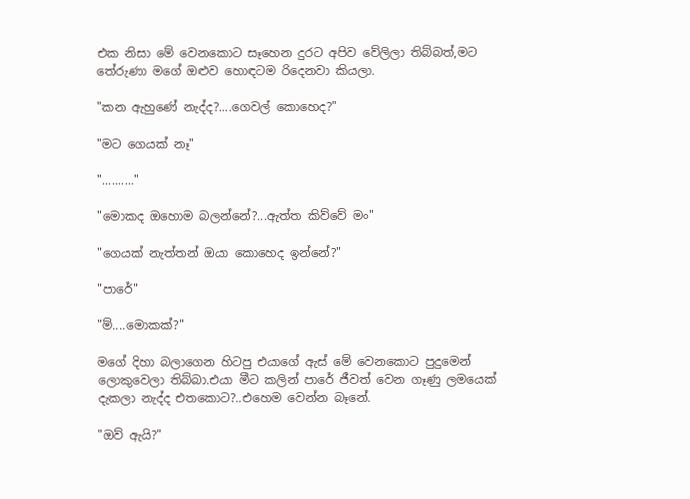එක නිසා මේ වෙනකොට සෑහෙන දුරට අපිව වේලිලා තිබ්බත්,මට තේරුණා මගේ ඔළුව හොඳටම රිදෙනවා කියලා.

"කන ඇහුණේ නැද්ද?....ගෙවල් කොහෙද?"

"මට ගෙයක් නෑ"

".........."

"මොකද ඔහොම බලන්නේ?...ඇත්ත කිව්වේ මං"

"ගෙයක් නැත්තන් ඔයා කොහෙද ඉන්නේ?"

"පාරේ"

"ම්....මොකක්?"

මගේ දිහා බලාගෙන හිටපු එයාගේ ඇස් මේ වෙනකොට පුදුමෙන් ලොකුවෙලා තිබ්බා.එයා මීට කලින් පාරේ ජීවත් වෙන ගෑණු ලමයෙක් දැකලා නැද්ද එතකොට?..එහෙම වෙන්න බෑනේ.

"ඔව් ඇයි?"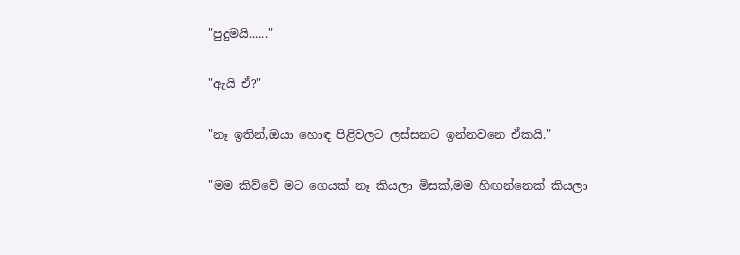"පුදුමයි......"

"ඇයි ඒ?"

"නෑ ඉතින්,ඔයා හොඳ පිළිවලට ලස්සනට ඉන්නවනෙ ඒකයි."

"මම කිව්වේ මට ගෙයක් නෑ කියලා මිසක්,මම හිඟන්නෙක් කියලා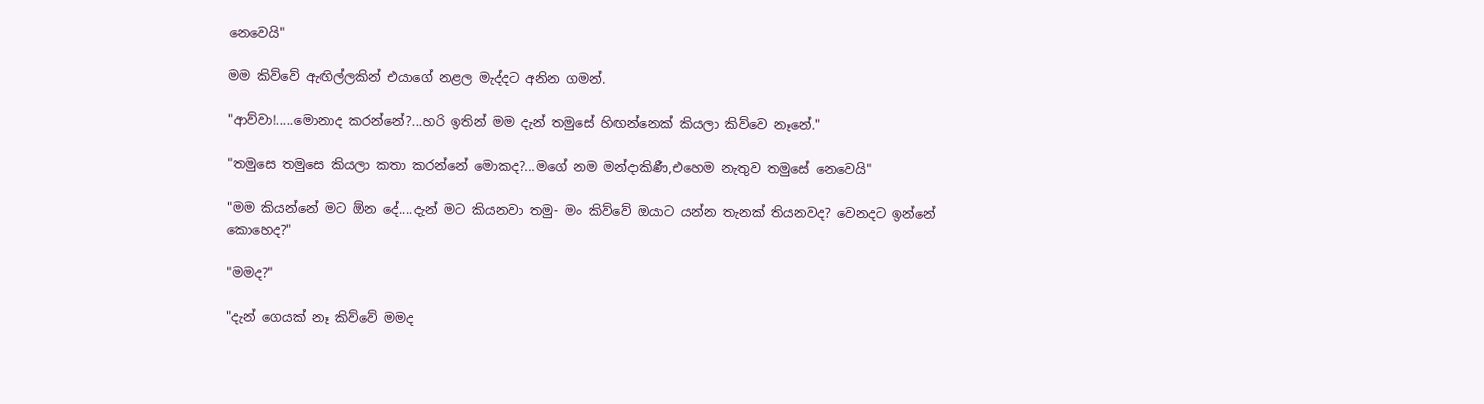නෙවෙයි"

මම කිව්වේ ඇඟිල්ලකින් එයාගේ නළල මැද්දට අනින ගමන්.

"ආව්වා!.....මොනාද කරන්නේ?...හරි ඉතින් මම දැන් තමුසේ හිඟන්නෙක් කියලා කිව්වෙ නෑනේ."

"තමුසෙ තමුසෙ කියලා කතා කරන්නේ මොකද?...මගේ නම මන්දාකිණී,එහෙම නැතුව තමුසේ නෙවෙයි"

"මම කියන්නේ මට ඕන දේ....දැන් මට කියනවා තමු- මං කිව්වේ ඔයාට යන්න තැනක් තියනවද? වෙනදට ඉන්නේ කොහෙද?"

"මමද?"

"දැන් ගෙයක් නෑ කිව්වේ මමද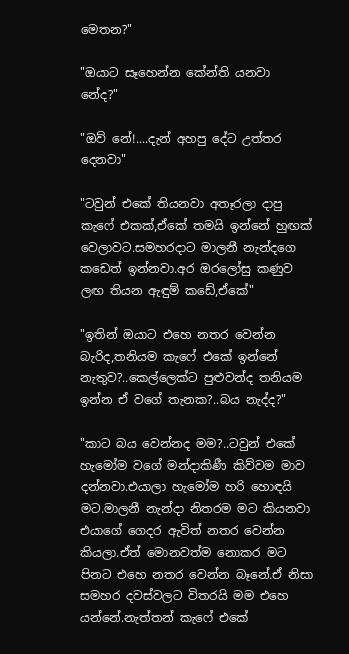මෙතන?"

"ඔයාට සෑහෙන්න කේන්ති යනවා නේද?"

"ඔව් නේ!....දැන් අහපු දේට උත්තර දෙනවා"

"ටවුන් එකේ තියනවා අතෑරලා දාපු කැෆේ එකක්,ඒකේ තමයි ඉන්නේ හුඟක් වෙලාවට.සමහරදාට මාලනී නැන්දගෙ කඩෙත් ඉන්නවා.අර ඔරලෝසු කණුව ලඟ තියන ඇඳුම් කඩේ,ඒකේ"

"ඉතින් ඔයාට එහෙ නතර වෙන්න බැරිද,තනියම කැෆේ එකේ ඉන්නේ නැතුව?..කෙල්ලෙක්ට පුළුවන්ද තනියම ඉන්න ඒ වගේ තැනක?..බය නැද්ද?"

"කාට බය වෙන්නද මම?..ටවුන් එකේ හැමෝම වගේ මන්දාකිණී කිව්වම මාව දන්නවා.එයාලා හැමෝම හරි හොඳයි මට.මාලනී නැන්දා නිතරම මට කියනවා එයාගේ ගෙදර ඇවිත් නතර වෙන්න කියලා.ඒත් මොනවත්ම නොකර මට පිනට එහෙ නතර වෙන්න බෑනේ.ඒ නිසා සමහර දවස්වලට විතරයි මම එහෙ යන්නේ.නැත්තන් කැෆේ එකේ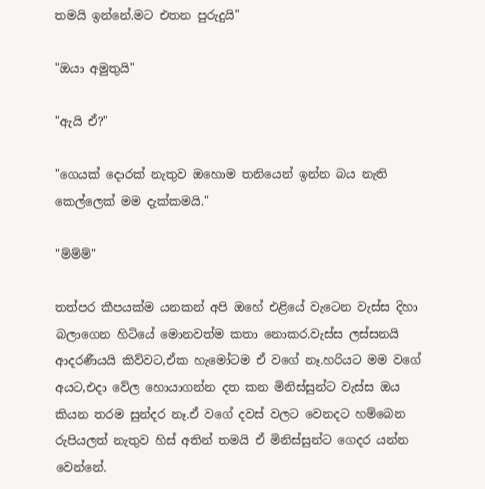තමයි ඉන්නේ.මට එතන පුරුදුයි"

"ඔයා අමුතුයි"

"ඇයි ඒ?"

"ගෙයක් දොරක් නැතුව ඔහොම තනියෙන් ඉන්න බය නැති කෙල්ලෙක් මම දැක්කමයි."

"ම්ම්ම්"

තත්පර කීපයක්ම යනකන් අපි ඔහේ එළියේ වැටෙන වැස්ස දිහා බලාගෙන හිටියේ මොනවත්ම කතා නොකර.වැස්ස ලස්සනයි ආදරණීයයි කිව්වට,ඒක හැමෝටම ඒ වගේ නෑ.හරියට මම වගේ අයට,එදා වේල හොයාගන්න දත කන මිනිස්සුන්ට වැස්ස ඔය කියන තරම සුන්දර නෑ.ඒ වගේ දවස් වලට වෙනදට හම්බෙන රුපියලත් නැතුව හිස් අතින් තමයි ඒ මිනිස්සුන්ට ගෙදර යන්න වෙන්නේ.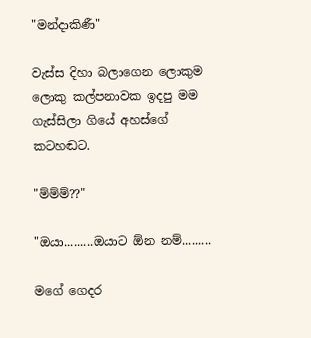"මන්දාකිණී"

වැස්ස දිහා බලාගෙන ලොකුම ලොකු කල්පනාවක ඉදපු මම ගැස්සිලා ගියේ අහස්ගේ කටහඬට.

"ම්ම්ම්??"

"ඔයා.........ඔයාට ඕන නම්.........

මගේ ගෙදර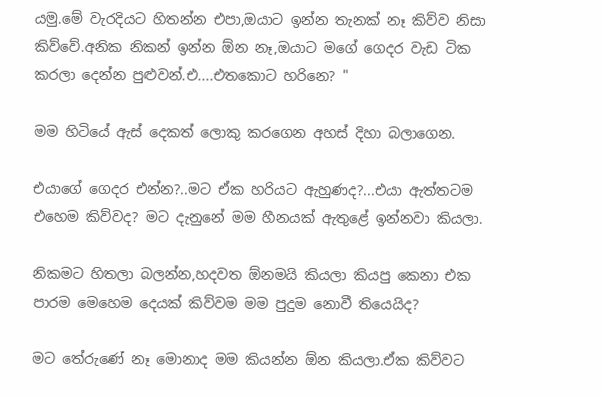යමු.මේ වැරදියට හිතන්න එපා,ඔයාට ඉන්න තැනක් නෑ කිව්ව නිසා කිව්වේ.අනික නිකන් ඉන්න ඕන නෑ,ඔයාට මගේ ගෙදර වැඩ ටික කරලා දෙන්න පුළුවන්.එ....එතකොට හරිනෙ? "

මම හිටියේ ඇස් දෙකත් ලොකු කරගෙන අහස් දිහා බලාගෙන.

එයාගේ ගෙදර එන්න?..මට ඒක හරියට ඇහුණද?...එයා ඇත්තටම එහෙම කිව්වද? මට දැනුනේ මම හීනයක් ඇතුළේ ඉන්නවා කියලා.

නිකමට හිතලා බලන්න,හදවත ඕනමයි කියලා කියපු කෙනා එක පාරම මෙහෙම දෙයක් කිව්වම මම පුදුම නොවී තියෙයිද?

මට තේරුණේ නෑ මොනාද මම කියන්න ඕන කියලා.ඒක කිව්වට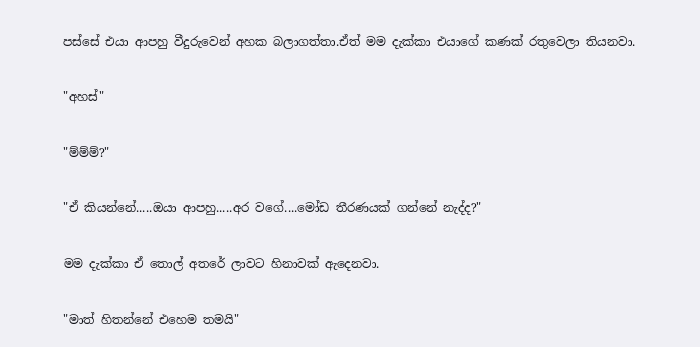පස්සේ එයා ආපහු වීදුරුවෙන් අහක බලාගත්තා.ඒත් මම දැක්කා එයාගේ කණක් රතුවෙලා තියනවා.

"අහස්"

"ම්ම්ම්?"

"ඒ කියන්නේ.....ඔයා ආපහු.....අර වගේ....මෝඩ තීරණයක් ගන්නේ නැද්ද?"

මම දැක්කා ඒ තොල් අතරේ ලාවට හිනාවක් ඇදෙනවා.

"මාත් හිතන්නේ එහෙම තමයි"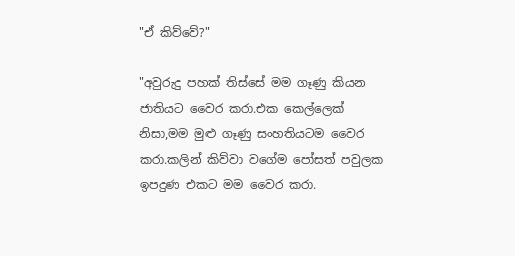"ඒ කිව්වේ?"

"අවුරුදු පහක් තිස්සේ මම ගෑණු කියන ජාතියට වෛර කරා.එක කෙල්ලෙක් නිසා,මම මුළු ගෑණු සංහතියටම වෛර කරා.කලින් කිව්වා වගේම පෝසත් පවුලක ඉපදුණ එකට මම වෛර කරා.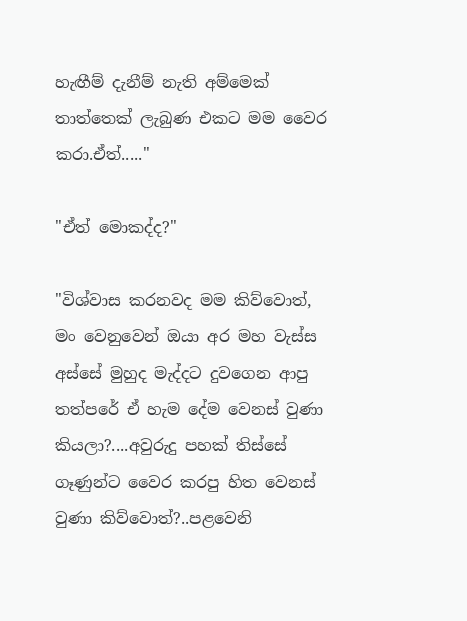හැඟීම් දැනීම් නැති අම්මෙක් තාත්තෙක් ලැබුණ එකට මම වෛර කරා.ඒත්....."

"ඒත් මොකද්ද?"

"විශ්වාස කරනවද මම කිව්වොත්, මං වෙනුවෙන් ඔයා අර මහ වැස්ස අස්සේ මුහුද මැද්දට දුවගෙන ආපු තත්පරේ ඒ හැම දේම වෙනස් වුණා කියලා?....අවුරුදු පහක් තිස්සේ ගෑණුන්ට වෛර කරපු හිත වෙනස් වුණා කිව්වොත්?..පළවෙනි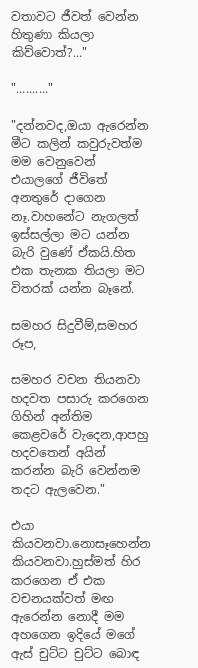වතාවට ජීවත් වෙන්න හිතුණා කියලා කිව්වොත්?..."

".........."

"දන්නවද,ඔයා ඇරෙන්න මීට කලින් කවුරුවත්ම මම වෙනුවෙන් එයාලගේ ජීවිතේ අනතුරේ දාගෙන නෑ.වාහනේට නැගලත් ඉස්සල්ලා මට යන්න බැරි වුණේ ඒකයි.හිත එක තැනක තියලා මට විතරක් යන්න බෑනේ.

සමහර සිදුවීම්,සමහර රූප,

සමහර වචන තියනවා හදවත පසාරු කරගෙන ගිහින් අන්තිම කෙළවරේ වැදෙන,ආපහු හදවතෙන් අයින් කරන්න බැරි වෙන්නම තදට ඇලවෙන."

එයා කියවනවා.නොසෑහෙන්න කියවනවා.හුස්මත් හිර කරගෙන ඒ එක වචනයක්වත් මඟ ඇරෙන්න නොදී මම අහගෙන ඉදියේ මගේ ඇස් චුට්ට චුට්ට බොඳ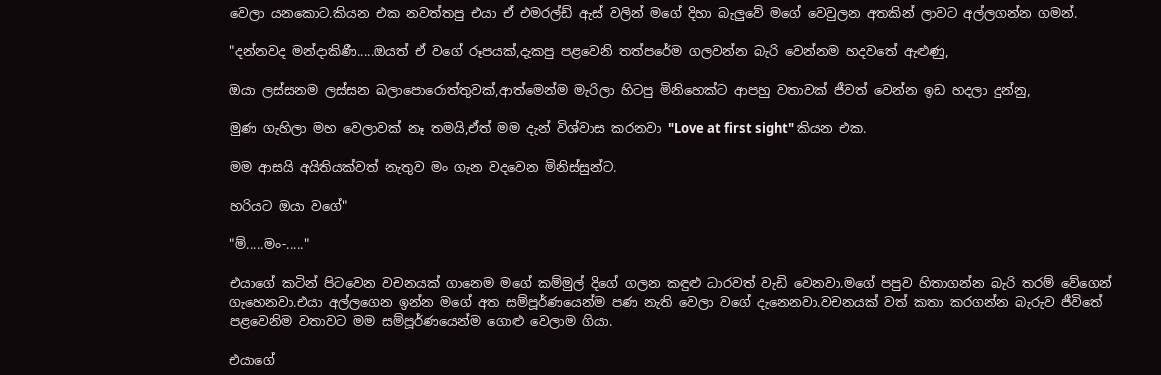වෙලා යනකොට.කියන එක නවත්තපු එයා ඒ එමරල්ඩ් ඇස් වලින් මගේ දිහා බැලුවේ මගේ වෙවුලන අතකින් ලාවට අල්ලගන්න ගමන්.

"දන්නවද මන්දාකිණී.....ඔයත් ඒ වගේ රූපයක්,දැකපු පළවෙනි තත්පරේම ගලවන්න බැරි වෙන්නම හදවතේ ඇළුණු,

ඔයා ලස්සනම ලස්සන බලාපොරොත්තුවක්,ආත්මෙන්ම මැරිලා හිටපු මිනිහෙක්ට ආපහු වතාවක් ජීවත් වෙන්න ඉඩ හදලා දුන්නු,

මුණ ගැහිලා මහ වෙලාවක් නෑ තමයි,ඒත් මම දැන් විශ්වාස කරනවා "Love at first sight" කියන එක.

මම ආසයි අයිතියක්වත් නැතුව මං ගැන වදවෙන මිනිස්සුන්ට.

හරියට ඔයා වගේ"

"ම්.....මං-....."

එයාගේ කටින් පිටවෙන වචනයක් ගානෙම මගේ කම්මුල් දිගේ ගලන කඳුළු ධාරවත් වැඩි වෙනවා.මගේ පපුව හිතාගන්න බැරි තරම් වේගෙන් ගැහෙනවා.එයා අල්ලගෙන ඉන්න මගේ අත සම්පූර්ණයෙන්ම පණ නැති වෙලා වගේ දැනෙනවා.වචනයක් වත් කතා කරගන්න බැරුව ජීවිතේ පළවෙනිම වතාවට මම සම්පූර්ණයෙන්ම ගොළු වෙලාම ගියා.

එයාගේ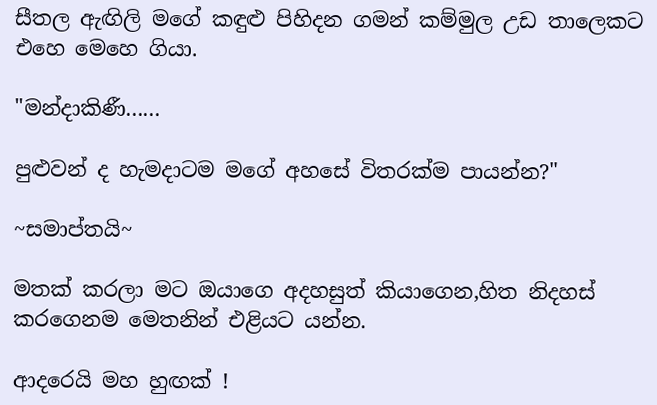සීතල ඇඟිලි මගේ කඳුළු පිහිදන ගමන් කම්මුල උඩ තාලෙකට එහෙ මෙහෙ ගියා.

"මන්දාකිණී......

පුළුවන් ද හැමදාටම මගේ අහසේ විතරක්ම පායන්න?"

~සමාප්තයි~

මතක් කරලා මට ඔයාගෙ අදහසුත් කියාගෙන,හිත නිදහස් කරගෙනම මෙතනින් එළියට යන්න.

ආදරෙයි මහ හුඟක් !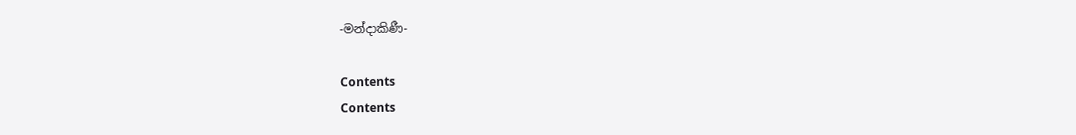-මන්දාකිණී-

Contents
Contents